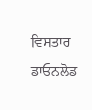ਵਿਸਤਾਰ
ਡਾਓਨਲੋਡ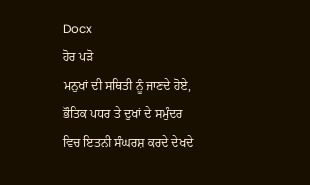Docx
ਹੋਰ ਪੜੋ
ਮਨੁਖਾਂ ਦੀ ਸਥਿਤੀ ਨੂੰ ਜਾਣਦੇ ਹੋਏ, ਭੌਤਿਕ ਪਧਰ ਤੇ ਦੁਖਾਂ ਦੇ ਸਮੁੰਦਰ ਵਿਚ ਇਤਨੀ ਸੰਘਰਸ਼ ਕਰਦੇ ਦੇਖਦੇ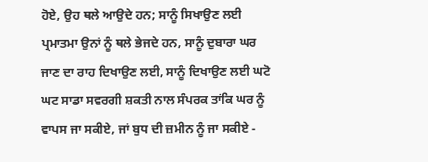ਹੋਏ, ਉਹ ਥਲੇ ਆਉਦੇ ਹਨ; ਸਾਨੂੰ ਸਿਖਾਉਣ ਲਈ ਪ੍ਰਮਾਤਮਾ ਉਨਾਂ ਨੂੰ ਥਲੇ ਭੇਜਦੇ ਹਨ, ਸਾਨੂੰ ਦੁਬਾਰਾ ਘਰ ਜਾਣ ਦਾ ਰਾਹ ਦਿਖਾਉਣ ਲਈ, ਸਾਨੂੰ ਦਿਖਾਉਣ ਲਈ ਘਟੋ ਘਟ ਸਾਡਾ ਸਵਰਗੀ ਸ਼ਕਤੀ ਨਾਲ ਸੰਪਰਕ ਤਾਂਕਿ ਘਰ ਨੂੰ ਵਾਪਸ ਜਾ ਸਕੀਏ, ਜਾਂ ਬੁਧ ਦੀ ਜ਼ਮੀਨ ਨੂੰ ਜਾ ਸਕੀਏ -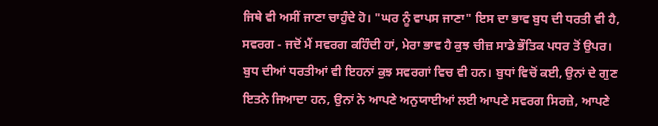ਜਿਥੇ ਵੀ ਅਸੀਂ ਜਾਣਾ ਚਾਹੁੰਦੇ ਹੋ। "ਘਰ ਨੂੰ ਵਾਪਸ ਜਾਣਾ" ਇਸ ਦਾ ਭਾਵ ਬੁਧ ਦੀ ਧਰਤੀ ਵੀ ਹੈ, ਸਵਰਗ - ਜਦੋਂ ਮੈਂ ਸਵਰਗ ਕਹਿੰਦੀ ਹਾਂ, ਮੇਰਾ ਭਾਵ ਹੈ ਕੁਝ ਚੀਜ਼ ਸਾਡੇ ਭੌਤਿਕ ਪਧਰ ਤੋਂ ਉਪਰ। ਬੁਧ ਦੀਆਂ ਧਰਤੀਆਂ ਵੀ ਇਹਨਾਂ ਕੁਝ ਸਵਰਗਾਂ ਵਿਚ ਵੀ ਹਨ। ਬੁਧਾਂ ਵਿਚੋਂ ਕਈ, ਉਨਾਂ ਦੇ ਗੁਣ ਇਤਨੇ ਜਿਆਦਾ ਹਨ, ਉਨਾਂ ਨੇ ਆਪਣੇ ਅਨੁਯਾਈਆਂ ਲਈ ਆਪਣੇ ਸਵਰਗ ਸਿਰਜ਼ੇ, ਆਪਣੇ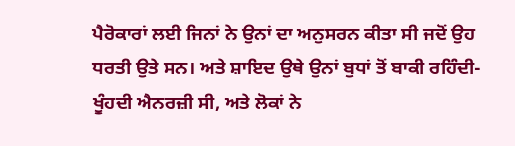ਪੈਰੋਕਾਰਾਂ ਲਈ ਜਿਨਾਂ ਨੇ ਉਨਾਂ ਦਾ ਅਨੁਸਰਨ ਕੀਤਾ ਸੀ ਜਦੋਂ ਉਹ ਧਰਤੀ ਉਤੇ ਸਨ। ਅਤੇ ਸ਼ਾਇਦ ਉਥੇ ਉਨਾਂ ਬੁਧਾਂ ਤੋਂ ਬਾਕੀ ਰਹਿੰਦੀ-ਖੂੰਹਦੀ ਐਨਰਜ਼ੀ ਸੀ, ਅਤੇ ਲੋਕਾਂ ਨੇ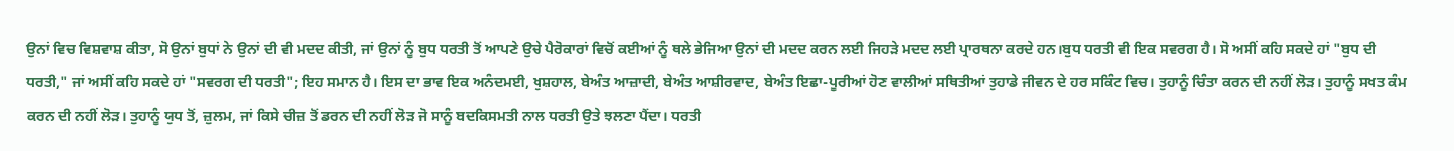ਉਨਾਂ ਵਿਚ ਵਿਸ਼ਵਾਸ਼ ਕੀਤਾ, ਸੋ ਉਨਾਂ ਬੁਧਾਂ ਨੇ ਉਨਾਂ ਦੀ ਵੀ ਮਦਦ ਕੀਤੀ, ਜਾਂ ਉਨਾਂ ਨੂੰ ਬੁਧ ਧਰਤੀ ਤੋਂ ਆਪਣੇ ਉਚੇ ਪੈਰੋਕਾਰਾਂ ਵਿਚੋਂ ਕਈਆਂ ਨੂੰ ਥਲੇ ਭੇਜਿਆ ਉਨਾਂ ਦੀ ਮਦਦ ਕਰਨ ਲਈ ਜਿਹੜੇ ਮਦਦ ਲਈ ਪ੍ਰਾਰਥਨਾ ਕਰਦੇ ਹਨ।ਬੁਧ ਧਰਤੀ ਵੀ ਇਕ ਸਵਰਗ ਹੈ। ਸੋ ਅਸੀਂ ਕਹਿ ਸਕਦੇ ਹਾਂ "ਬੁਧ ਦੀ ਧਰਤੀ," ਜਾਂ ਅਸੀਂ ਕਹਿ ਸਕਦੇ ਹਾਂ "ਸਵਰਗ ਦੀ ਧਰਤੀ"; ਇਹ ਸਮਾਨ ਹੈ। ਇਸ ਦਾ ਭਾਵ ਇਕ ਅਨੰਦਮਈ, ਖੁਸ਼ਹਾਲ, ਬੇਅੰਤ ਆਜ਼ਾਦੀ, ਬੇਅੰਤ ਆਸ਼ੀਰਵਾਦ, ਬੇਅੰਤ ਇਛਾ-ਪੂਰੀਆਂ ਹੋਣ ਵਾਲੀਆਂ ਸਥਿਤੀਆਂ ਤੁਹਾਡੇ ਜੀਵਨ ਦੇ ਹਰ ਸਕਿੰਟ ਵਿਚ। ਤੁਹਾਨੂੰ ਚਿੰਤਾ ਕਰਨ ਦੀ ਨਹੀਂ ਲੋੜ। ਤੁਹਾਨੂੰ ਸਖਤ ਕੰਮ ਕਰਨ ਦੀ ਨਹੀਂ ਲੋੜ। ਤੁਹਾਨੂੰ ਯੁਧ ਤੋਂ, ਜ਼ੁਲਮ, ਜਾਂ ਕਿਸੇ ਚੀਜ਼ ਤੋਂ ਡਰਨ ਦੀ ਨਹੀਂ ਲੋੜ ਜੋ ਸਾਨੂੰ ਬਦਕਿਸਮਤੀ ਨਾਲ ਧਰਤੀ ਉਤੇ ਝਲਣਾ ਪੈਂਦਾ। ਧਰਤੀ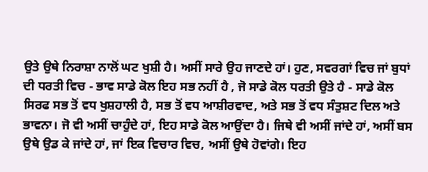ਉਤੇ ਉਥੇ ਨਿਰਾਸ਼ਾ ਨਾਲੋਂ ਘਟ ਖੁਸ਼ੀ ਹੈ। ਅਸੀਂ ਸਾਰੇ ਉਹ ਜਾਣਦੇ ਹਾਂ। ਹੁਣ, ਸਵਰਗਾਂ ਵਿਚ ਜਾਂ ਬੁਧਾਂ ਦੀ ਧਰਤੀ ਵਿਚ - ਭਾਵ ਸਾਡੇ ਕੋਲ ਇਹ ਸਭ ਨਹੀਂ ਹੈ , ਜੋ ਸਾਡੇ ਕੋਲ ਧਰਤੀ ਉਤੇ ਹੈ - ਸਾਡੇ ਕੋਲ ਸਿਰਫ ਸਭ ਤੋਂ ਵਧ ਖੁਸ਼ਹਾਲੀ ਹੈ, ਸਭ ਤੋਂ ਵਧ ਆਸ਼ੀਰਵਾਦ, ਅਤੇ ਸਭ ਤੋਂ ਵਧ ਸੰਤੁਸ਼ਟ ਦਿਲ ਅਤੇ ਭਾਵਨਾ। ਜੋ ਵੀ ਅਸੀਂ ਚਾਹੁੰਦੇ ਹਾਂ, ਇਹ ਸਾਡੇ ਕੋਲ ਆਉਂਦਾ ਹੈ। ਜਿਥੇ ਵੀ ਅਸੀਂ ਜਾਂਦੇ ਹਾਂ, ਅਸੀਂ ਬਸ ਉਥੇ ਉਡ ਕੇ ਜਾਂਦੇ ਹਾਂ, ਜਾਂ ਇਕ ਵਿਚਾਰ ਵਿਚ, ਅਸੀਂ ਉਥੇ ਹੋਵਾਂਗੇ। ਇਹ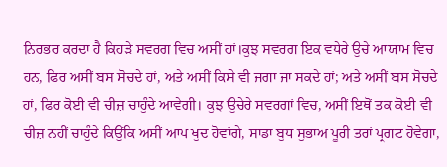ਨਿਰਭਰ ਕਰਦਾ ਹੈ ਕਿਹੜੇ ਸਵਰਗ ਵਿਚ ਅਸੀਂ ਹਾਂ।ਕੁਝ ਸਵਰਗ ਇਕ ਵਧੇਰੇ ਉਚੇ ਆਯਾਮ ਵਿਚ ਹਨ, ਫਿਰ ਅਸੀਂ ਬਸ ਸੋਚਦੇ ਹਾਂ, ਅਤੇ ਅਸੀਂ ਕਿਸੇ ਵੀ ਜਗਾ ਜਾ ਸਕਦੇ ਹਾਂ; ਅਤੇ ਅਸੀਂ ਬਸ ਸੋਚਦੇ ਹਾਂ, ਫਿਰ ਕੋਈ ਵੀ ਚੀਜ਼ ਚਾਹੁੰਦੇ ਆਵੇਗੀ। ਕੁਝ ਉਚੇਰੇ ਸਵਰਗਾਂ ਵਿਚ, ਅਸੀਂ ਇਥੋਂ ਤਕ ਕੋਈ ਵੀ ਚੀਜ਼ ਨਹੀਂ ਚਾਹੁੰਦੇ ਕਿਉਂਕਿ ਅਸੀਂ ਆਪ ਖੁਦ ਹੋਵਾਂਗੇ, ਸਾਡਾ ਬੁਧ ਸੁਭਾਅ ਪੂਰੀ ਤਰਾਂ ਪ੍ਰਗਟ ਹੋਵੇਗਾ,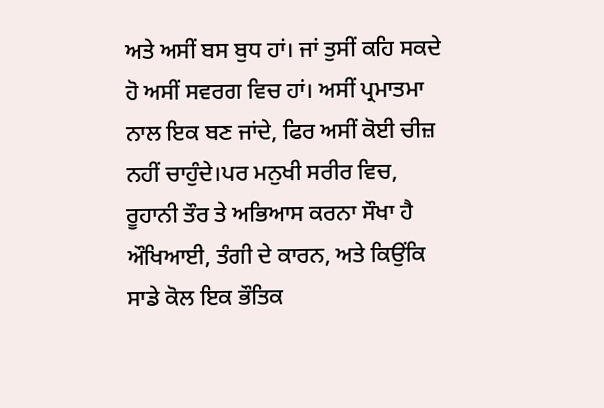ਅਤੇ ਅਸੀਂ ਬਸ ਬੁਧ ਹਾਂ। ਜਾਂ ਤੁਸੀਂ ਕਹਿ ਸਕਦੇ ਹੋ ਅਸੀਂ ਸਵਰਗ ਵਿਚ ਹਾਂ। ਅਸੀਂ ਪ੍ਰਮਾਤਮਾ ਨਾਲ ਇਕ ਬਣ ਜਾਂਦੇ, ਫਿਰ ਅਸੀਂ ਕੋਈ ਚੀਜ਼ ਨਹੀਂ ਚਾਹੁੰਦੇ।ਪਰ ਮਨੁਖੀ ਸਰੀਰ ਵਿਚ, ਰੂਹਾਨੀ ਤੌਰ ਤੇ ਅਭਿਆਸ ਕਰਨਾ ਸੌਖਾ ਹੈ ਔਖਿਆਈ, ਤੰਗੀ ਦੇ ਕਾਰਨ, ਅਤੇ ਕਿਉਂਕਿ ਸਾਡੇ ਕੋਲ ਇਕ ਭੌਤਿਕ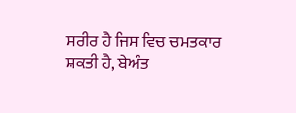ਸਰੀਰ ਹੈ ਜਿਸ ਵਿਚ ਚਮਤਕਾਰ ਸ਼ਕਤੀ ਹੈ, ਬੇਅੰਤ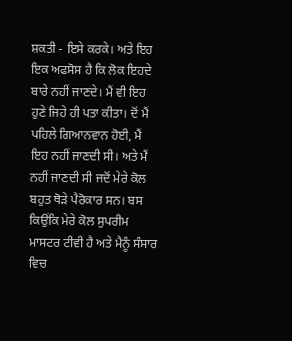ਸ਼ਕਤੀ - ਇਸੇ ਕਰਕੇ। ਅਤੇ ਇਹ ਇਕ ਅਫਸੋਸ ਹੈ ਕਿ ਲੋਕ ਇਹਦੇ ਬਾਰੇ ਨਹੀਂ ਜਾਣਦੇ। ਮੈਂ ਵੀ ਇਹ ਹੁਣੇ ਜਿਹੇ ਹੀ ਪਤਾ ਕੀਤਾ। ਦੋਂ ਮੈਂ ਪਹਿਲੇ ਗਿਆਨਵਾਨ ਹੋਈ, ਮੈਂ ਇਹ ਨਹੀਂ ਜਾਣਦੀ ਸੀ। ਅਤੇ ਮੈਂ ਨਹੀਂ ਜਾਣਦੀ ਸੀ ਜਦੋਂ ਮੇਰੇ ਕੋਲ ਬਹੁਤ ਥੋੜੇ ਪੈਰੋਕਾਰ ਸਨ। ਬਸ ਕਿਉਂਕਿ ਮੇਰੇ ਕੋਲ ਸੁਪਰੀਮ ਮਾਸਟਰ ਟੀਵੀ ਹੈ ਅਤੇ ਮੈਨੂੰ ਸੰਸਾਰ ਵਿਚ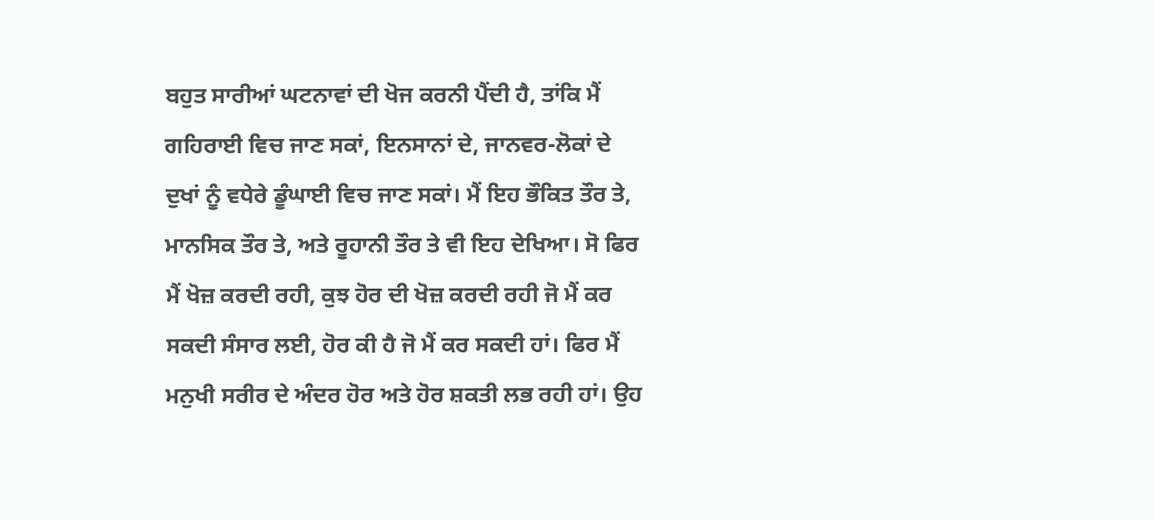ਬਹੁਤ ਸਾਰੀਆਂ ਘਟਨਾਵਾਂ ਦੀ ਖੋਜ ਕਰਨੀ ਪੈਂਦੀ ਹੈ, ਤਾਂਕਿ ਮੈਂ ਗਹਿਰਾਈ ਵਿਚ ਜਾਣ ਸਕਾਂ, ਇਨਸਾਨਾਂ ਦੇ, ਜਾਨਵਰ-ਲੋਕਾਂ ਦੇ ਦੁਖਾਂ ਨੂੰ ਵਧੇਰੇ ਡੂੰਘਾਈ ਵਿਚ ਜਾਣ ਸਕਾਂ। ਮੈਂ ਇਹ ਭੌਕਿਤ ਤੌਰ ਤੇ, ਮਾਨਸਿਕ ਤੌਰ ਤੇ, ਅਤੇ ਰੂਹਾਨੀ ਤੌਰ ਤੇ ਵੀ ਇਹ ਦੇਖਿਆ। ਸੋ ਫਿਰ ਮੈਂ ਖੋਜ਼ ਕਰਦੀ ਰਹੀ, ਕੁਝ ਹੋਰ ਦੀ ਖੋਜ਼ ਕਰਦੀ ਰਹੀ ਜੋ ਮੈਂ ਕਰ ਸਕਦੀ ਸੰਸਾਰ ਲਈ, ਹੋਰ ਕੀ ਹੈ ਜੋ ਮੈਂ ਕਰ ਸਕਦੀ ਹਾਂ। ਫਿਰ ਮੈਂ ਮਨੁਖੀ ਸਰੀਰ ਦੇ ਅੰਦਰ ਹੋਰ ਅਤੇ ਹੋਰ ਸ਼ਕਤੀ ਲਭ ਰਹੀ ਹਾਂ। ਉਹ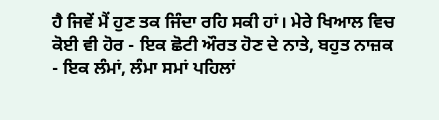ਹੈ ਜਿਵੇਂ ਮੈਂ ਹੁਣ ਤਕ ਜਿੰਦਾ ਰਹਿ ਸਕੀ ਹਾਂ। ਮੇਰੇ ਖਿਆਲ ਵਿਚ ਕੋਈ ਵੀ ਹੋਰ - ਇਕ ਛੋਟੀ ਔਰਤ ਹੋਣ ਦੇ ਨਾਤੇ, ਬਹੁਤ ਨਾਜ਼ਕ - ਇਕ ਲੰਮਾਂ, ਲੰਮਾ ਸਮਾਂ ਪਹਿਲਾਂ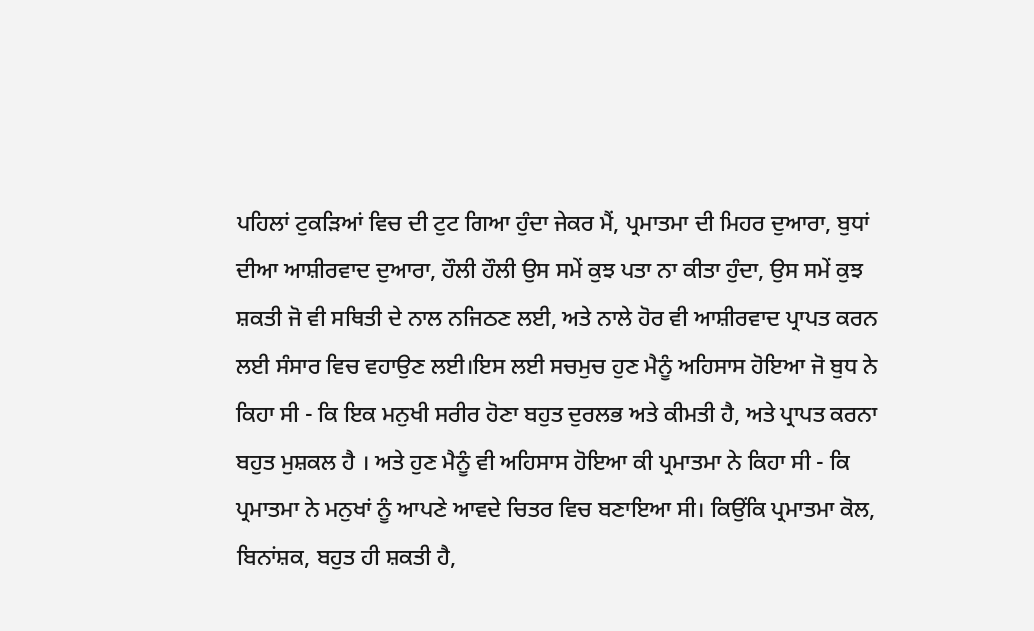ਪਹਿਲਾਂ ਟੁਕੜਿਆਂ ਵਿਚ ਦੀ ਟੁਟ ਗਿਆ ਹੁੰਦਾ ਜੇਕਰ ਮੈਂ, ਪ੍ਰਮਾਤਮਾ ਦੀ ਮਿਹਰ ਦੁਆਰਾ, ਬੁਧਾਂ ਦੀਆ ਆਸ਼ੀਰਵਾਦ ਦੁਆਰਾ, ਹੌਲੀ ਹੌਲੀ ਉਸ ਸਮੇਂ ਕੁਝ ਪਤਾ ਨਾ ਕੀਤਾ ਹੁੰਦਾ, ਉਸ ਸਮੇਂ ਕੁਝ ਸ਼ਕਤੀ ਜੋ ਵੀ ਸਥਿਤੀ ਦੇ ਨਾਲ ਨਜਿਠਣ ਲਈ, ਅਤੇ ਨਾਲੇ ਹੋਰ ਵੀ ਆਸ਼ੀਰਵਾਦ ਪ੍ਰਾਪਤ ਕਰਨ ਲਈ ਸੰਸਾਰ ਵਿਚ ਵਹਾਉਣ ਲਈ।ਇਸ ਲਈ ਸਚਮੁਚ ਹੁਣ ਮੈਨੂੰ ਅਹਿਸਾਸ ਹੋਇਆ ਜੋ ਬੁਧ ਨੇ ਕਿਹਾ ਸੀ - ਕਿ ਇਕ ਮਨੁਖੀ ਸਰੀਰ ਹੋਣਾ ਬਹੁਤ ਦੁਰਲਭ ਅਤੇ ਕੀਮਤੀ ਹੈ, ਅਤੇ ਪ੍ਰਾਪਤ ਕਰਨਾ ਬਹੁਤ ਮੁਸ਼ਕਲ ਹੈ । ਅਤੇ ਹੁਣ ਮੈਨੂੰ ਵੀ ਅਹਿਸਾਸ ਹੋਇਆ ਕੀ ਪ੍ਰਮਾਤਮਾ ਨੇ ਕਿਹਾ ਸੀ - ਕਿ ਪ੍ਰਮਾਤਮਾ ਨੇ ਮਨੁਖਾਂ ਨੂੰ ਆਪਣੇ ਆਵਦੇ ਚਿਤਰ ਵਿਚ ਬਣਾਇਆ ਸੀ। ਕਿਉਂਕਿ ਪ੍ਰਮਾਤਮਾ ਕੋਲ, ਬਿਨਾਂਸ਼ਕ, ਬਹੁਤ ਹੀ ਸ਼ਕਤੀ ਹੈ,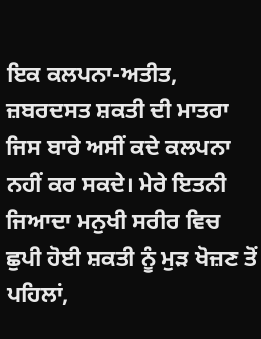ਇਕ ਕਲਪਨਾ-ਅਤੀਤ, ਜ਼ਬਰਦਸਤ ਸ਼ਕਤੀ ਦੀ ਮਾਤਰਾ ਜਿਸ ਬਾਰੇ ਅਸੀਂ ਕਦੇ ਕਲਪਨਾ ਨਹੀਂ ਕਰ ਸਕਦੇ। ਮੇਰੇ ਇਤਨੀ ਜਿਆਦਾ ਮਨੁਖੀ ਸਰੀਰ ਵਿਚ ਛੁਪੀ ਹੋਈ ਸ਼ਕਤੀ ਨੂੰ ਮੁੜ ਖੋਜ਼ਣ ਤੋਂ ਪਹਿਲਾਂ,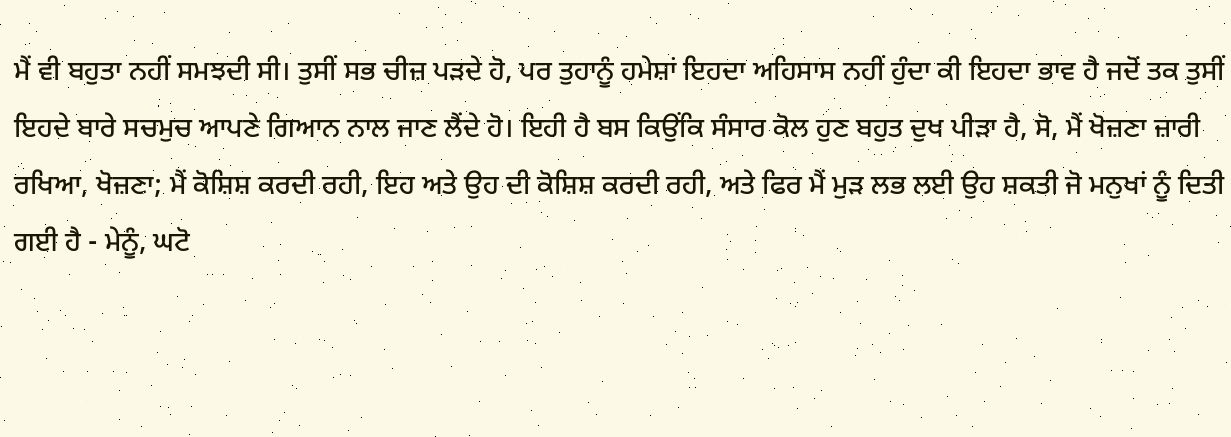ਮੈਂ ਵੀ ਬਹੁਤਾ ਨਹੀਂ ਸਮਝਦੀ ਸੀ। ਤੁਸੀਂ ਸਭ ਚੀਜ਼ ਪੜਦੇ ਹੋ, ਪਰ ਤੁਹਾਨੂੰ ਹਮੇਸ਼ਾਂ ਇਹਦਾ ਅਹਿਸਾਸ ਨਹੀਂ ਹੁੰਦਾ ਕੀ ਇਹਦਾ ਭਾਵ ਹੈ ਜਦੋਂ ਤਕ ਤੁਸੀਂ ਇਹਦੇ ਬਾਰੇ ਸਚਮੁਚ ਆਪਣੇ ਗਿਆਨ ਨਾਲ ਜਾਣ ਲੈਂਦੇ ਹੋ। ਇਹੀ ਹੈ ਬਸ ਕਿਉਂਕਿ ਸੰਸਾਰ ਕੋਲ ਹੁਣ ਬਹੁਤ ਦੁਖ ਪੀੜਾ ਹੈ, ਸੋ, ਮੈਂ ਖੋਜ਼ਣਾ ਜ਼ਾਰੀ ਰਖਿਆ, ਖੋਜ਼ਣਾ; ਮੈਂ ਕੋਸ਼ਿਸ਼ ਕਰਦੀ ਰਹੀ, ਇਹ ਅਤੇ ਉਹ ਦੀ ਕੋਸ਼ਿਸ਼ ਕਰਦੀ ਰਹੀ, ਅਤੇ ਫਿਰ ਮੈਂ ਮੁੜ ਲਭ ਲਈ ਉਹ ਸ਼ਕਤੀ ਜੋ ਮਨੁਖਾਂ ਨੂੰ ਦਿਤੀ ਗਈ ਹੈ - ਮੇਨੂੰ, ਘਟੋ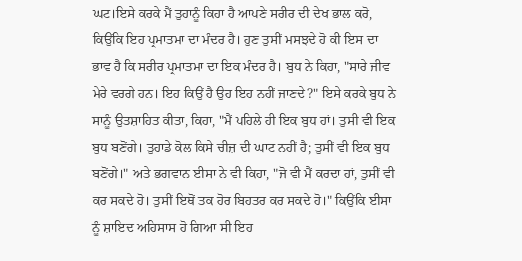ਘਟ।ਇਸੇ ਕਰਕੇ ਮੈਂ ਤੁਹਾਨੂੰ ਕਿਹਾ ਹੈ ਆਪਣੇ ਸਰੀਰ ਦੀ ਦੇਖ ਭਾਲ ਕਰੋ, ਕਿਉਂਕਿ ਇਹ ਪ੍ਰਮਾਤਮਾ ਦਾ ਮੰਦਰ ਹੈ। ਹੁਣ ਤੁਸੀਂ ਮਸਝਦੇ ਹੋ ਕੀ ਇਸ ਦਾ ਭਾਵ ਹੈ ਕਿ ਸਰੀਰ ਪ੍ਰਮਾਤਮਾ ਦਾ ਇਕ ਮੰਦਰ ਹੈ। ਬੁਧ ਨੇ ਕਿਹਾ, "ਸਾਰੇ ਜੀਵ ਮੇਰੇ ਵਰਗੇ ਹਨ। ਇਹ ਕਿਉਂ ਹੈ ਉਹ ਇਹ ਨਹੀਂ ਜਾਣਦੇ?" ਇਸੇ ਕਰਕੇ ਬੁਧ ਨੇ ਸਾਨੂੰ ਉਤਸ਼ਾਹਿਤ ਕੀਤਾ, ਕਿਹਾ, "ਮੈਂ ਪਹਿਲੇ ਹੀ ਇਕ ਬੁਧ ਹਾਂ। ਤੁਸੀ ਵੀ ਇਕ ਬੁਧ ਬਣੋਂਗੇ। ਤੁਹਾਡੇ ਕੋਲ ਕਿਸੇ ਚੀਜ਼ ਦੀ ਘਾਟ ਨਹੀਂ ਹੈ; ਤੁਸੀਂ ਵੀ ਇਕ ਬੁਧ ਬਣੋਂਗੇ।" ਅਤੇ ਭਗਵਾਨ ਈਸਾ ਨੇ ਵੀ ਕਿਹਾ, "ਜੋ ਵੀ ਮੈਂ ਕਰਦਾ ਹਾਂ, ਤੁਸੀਂ ਵੀ ਕਰ ਸਕਦੇ ਹੋ। ਤੁਸੀਂ ਇਥੋਂ ਤਕ ਹੋਰ ਬਿਹਤਰ ਕਰ ਸਕਦੇ ਹੋ।" ਕਿਉਂਕਿ ਈਸਾ ਨੂੰ ਸ਼ਾਇਦ ਅਹਿਸਾਸ ਹੋ ਗਿਆ ਸੀ ਇਹ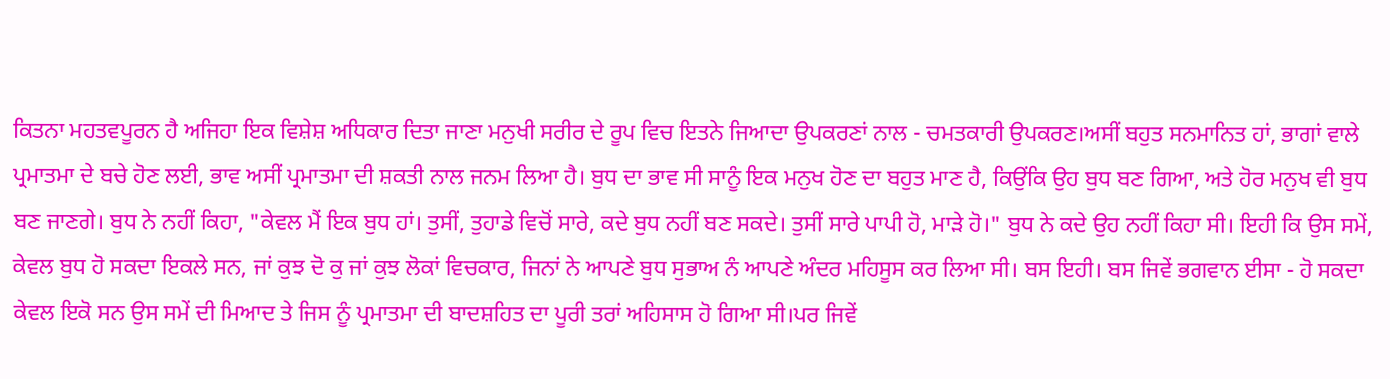ਕਿਤਨਾ ਮਹਤਵਪੂਰਨ ਹੈ ਅਜਿਹਾ ਇਕ ਵਿਸ਼ੇਸ਼ ਅਧਿਕਾਰ ਦਿਤਾ ਜਾਣਾ ਮਨੁਖੀ ਸਰੀਰ ਦੇ ਰੂਪ ਵਿਚ ਇਤਨੇ ਜਿਆਦਾ ਉਪਕਰਣਾਂ ਨਾਲ - ਚਮਤਕਾਰੀ ਉਪਕਰਣ।ਅਸੀਂ ਬਹੁਤ ਸਨਮਾਨਿਤ ਹਾਂ, ਭਾਗਾਂ ਵਾਲੇ ਪ੍ਰਮਾਤਮਾ ਦੇ ਬਚੇ ਹੋਣ ਲਈ, ਭਾਵ ਅਸੀਂ ਪ੍ਰਮਾਤਮਾ ਦੀ ਸ਼ਕਤੀ ਨਾਲ ਜਨਮ ਲਿਆ ਹੈ। ਬੁਧ ਦਾ ਭਾਵ ਸੀ ਸਾਨੂੰ ਇਕ ਮਨੁਖ ਹੋਣ ਦਾ ਬਹੁਤ ਮਾਣ ਹੈ, ਕਿਉਂਕਿ ਉਹ ਬੁਧ ਬਣ ਗਿਆ, ਅਤੇ ਹੋਰ ਮਨੁਖ ਵੀ ਬੁਧ ਬਣ ਜਾਣਗੇ। ਬੁਧ ਨੇ ਨਹੀਂ ਕਿਹਾ, "ਕੇਵਲ ਮੈਂ ਇਕ ਬੁਧ ਹਾਂ। ਤੁਸੀਂ, ਤੁਹਾਡੇ ਵਿਚੋਂ ਸਾਰੇ, ਕਦੇ ਬੁਧ ਨਹੀਂ ਬਣ ਸਕਦੇ। ਤੁਸੀਂ ਸਾਰੇ ਪਾਪੀ ਹੋ, ਮਾੜੇ ਹੋ।" ਬੁਧ ਨੇ ਕਦੇ ਉਹ ਨਹੀਂ ਕਿਹਾ ਸੀ। ਇਹੀ ਕਿ ਉਸ ਸਮੇਂ, ਕੇਵਲ ਬੁਧ ਹੋ ਸਕਦਾ ਇਕਲੇ ਸਨ, ਜਾਂ ਕੁਝ ਦੋ ਕੁ ਜਾਂ ਕੁਝ ਲੋਕਾਂ ਵਿਚਕਾਰ, ਜਿਨਾਂ ਨੇ ਆਪਣੇ ਬੁਧ ਸੁਭਾਅ ਨੰ ਆਪਣੇ ਅੰਦਰ ਮਹਿਸੂਸ ਕਰ ਲਿਆ ਸੀ। ਬਸ ਇਹੀ। ਬਸ ਜਿਵੇਂ ਭਗਵਾਨ ਈਸਾ - ਹੋ ਸਕਦਾ ਕੇਵਲ ਇਕੋ ਸਨ ਉਸ ਸਮੇਂ ਦੀ ਮਿਆਦ ਤੇ ਜਿਸ ਨੂੰ ਪ੍ਰਮਾਤਮਾ ਦੀ ਬਾਦਸ਼ਹਿਤ ਦਾ ਪੂਰੀ ਤਰਾਂ ਅਹਿਸਾਸ ਹੋ ਗਿਆ ਸੀ।ਪਰ ਜਿਵੇਂ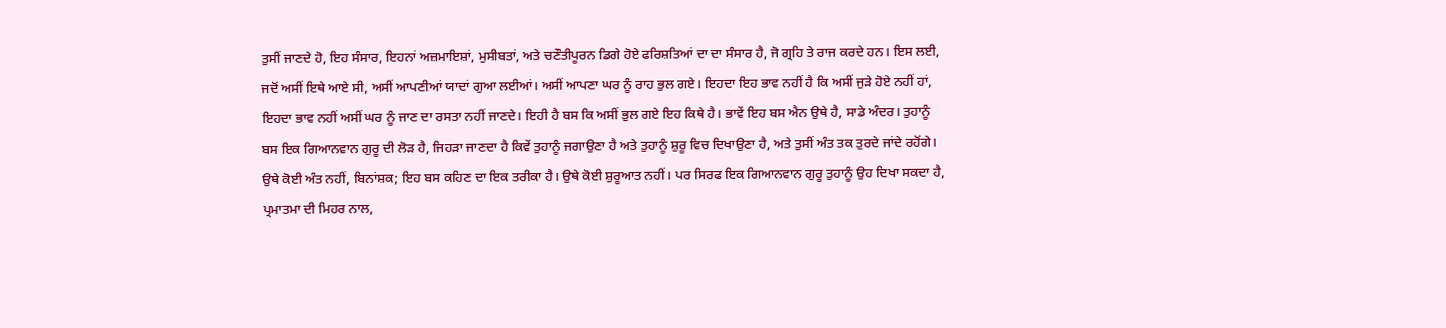ਤੁਸੀਂ ਜਾਣਦੇ ਹੋ, ਇਹ ਸੰਸਾਰ, ਇਹਨਾਂ ਅਜ਼ਮਾਇਸ਼ਾਂ, ਮੁਸੀਬਤਾਂ, ਅਤੇ ਚਣੌਤੀਪੂਰਨ ਡਿਗੇ ਹੋਏ ਫਰਿਸ਼ਤਿਆਂ ਦਾ ਦਾ ਸੰਸਾਰ ਹੈ, ਜੋ ਗ੍ਰਹਿ ਤੇ ਰਾਜ ਕਰਦੇ ਹਨ। ਇਸ ਲਈ, ਜਦੋਂ ਅਸੀਂ ਇਥੇ ਆਏ ਸੀ, ਅਸੀਂ ਆਪਣੀਆਂ ਯਾਦਾਂ ਗੁਆ ਲਈਆਂ। ਅਸੀਂ ਆਪਣਾ ਘਰ ਨੂੰ ਰਾਹ ਭੁਲ ਗਏ। ਇਹਦਾ ਇਹ ਭਾਵ ਨਹੀਂ ਹੈ ਕਿ ਅਸੀਂ ਜੁੜੇ ਹੋਏ ਨਹੀਂ ਹਾਂ, ਇਹਦਾ ਭਾਵ ਨਹੀਂ ਅਸੀਂ ਘਰ ਨੂੰ ਜਾਣ ਦਾ ਰਸਤਾ ਨਹੀਂ ਜਾਣਦੇ। ਇਹੀ ਹੈ ਬਸ ਕਿ ਅਸੀਂ ਭੁਲ ਗਏ ਇਹ ਕਿਥੇ ਹੈ। ਭਾਵੇਂ ਇਹ ਬਸ ਐਨ ਉਥੇ ਹੈ, ਸਾਡੇ ਅੰਦਰ। ਤੁਹਾਨੂੰ ਬਸ ਇਕ ਗਿਆਨਵਾਨ ਗੁਰੂ ਦੀ ਲੋੜ ਹੈ, ਜਿਹੜਾ ਜਾਣਦਾ ਹੈ ਕਿਵੇਂ ਤੁਹਾਨੂੰ ਜਗਾਉਣਾ ਹੈ ਅਤੇ ਤੁਹਾਨੂੰ ਸ਼ੁਰੂ ਵਿਚ ਦਿਖਾਉਣਾ ਹੈ, ਅਤੇ ਤੁਸੀਂ ਅੰਤ ਤਕ ਤੁਰਦੇ ਜਾਂਦੇ ਰਹੋਂਗੇ। ਉਥੇ ਕੋਈ ਅੰਤ ਨਹੀਂ, ਬਿਨਾਂਸ਼ਕ; ਇਹ ਬਸ ਕਹਿਣ ਦਾ ਇਕ ਤਰੀਕਾ ਹੈ। ਉਥੇ ਕੋਈ ਸ਼ੁਰੂਆਤ ਨਹੀਂ। ਪਰ ਸਿਰਫ ਇਕ ਗਿਆਨਵਾਨ ਗੁਰੂ ਤੁਹਾਨੂੰ ਉਹ ਦਿਖਾ ਸਕਦਾ ਹੈ, ਪ੍ਰਮਾਤਮਾ ਦੀ ਮਿਹਰ ਨਾਲ,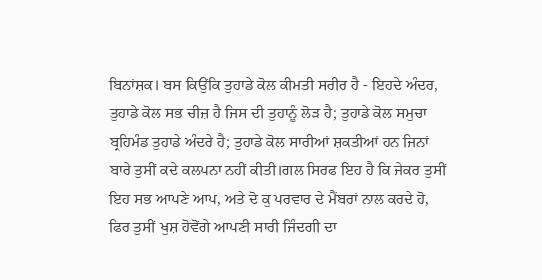ਬਿਨਾਂਸ਼ਕ। ਬਸ ਕਿਉਂਕਿ ਤੁਹਾਡੇ ਕੋਲ ਕੀਮਤੀ ਸਰੀਰ ਹੈ - ਇਹਦੇ ਅੰਦਰ, ਤੁਹਾਡੇ ਕੋਲ ਸਭ ਚੀਜ਼ ਹੈ ਜਿਸ ਦੀ ਤੁਹਾਨੂੰ ਲੋੜ ਹੈ; ਤੁਹਾਡੇ ਕੋਲ ਸਮੁਚਾ ਬ੍ਰਹਿਮੰਡ ਤੁਹਾਡੇ ਅੰਦਰੇ ਹੈ; ਤੁਹਾਡੇ ਕੋਲ ਸਾਰੀਆਂ ਸ਼ਕਤੀਆਂ ਹਨ ਜਿਨਾਂ ਬਾਰੇ ਤੁਸੀਂ ਕਦੇ ਕਲਪਨਾ ਨਹੀਂ ਕੀਤੀ।ਗਲ ਸਿਰਫ ਇਹ ਹੈ ਕਿ ਜੇਕਰ ਤੁਸੀਂ ਇਹ ਸਭ ਆਪਣੇ ਆਪ, ਅਤੇ ਦੋ ਕੁ ਪਰਵਾਰ ਦੇ ਮੈਂਬਰਾਂ ਨਾਲ ਕਰਦੇ ਹੋ, ਫਿਰ ਤੁਸੀਂ ਖੁਸ਼ ਹੋਵੋਂਗੇ ਆਪਣੀ ਸਾਰੀ ਜਿੰਦਗੀ ਦਾ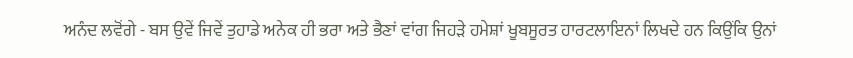ਅਨੰਦ ਲਵੋਂਗੇ - ਬਸ ਉਵੇਂ ਜਿਵੇਂ ਤੁਹਾਡੇ ਅਨੇਕ ਹੀ ਭਰਾ ਅਤੇ ਭੈਣਾਂ ਵਾਂਗ ਜਿਹੜੇ ਹਮੇਸ਼ਾਂ ਖੂਬਸੂਰਤ ਹਾਰਟਲਾਇਨਾਂ ਲਿਖਦੇ ਹਨ ਕਿਉਂਕਿ ਉਨਾਂ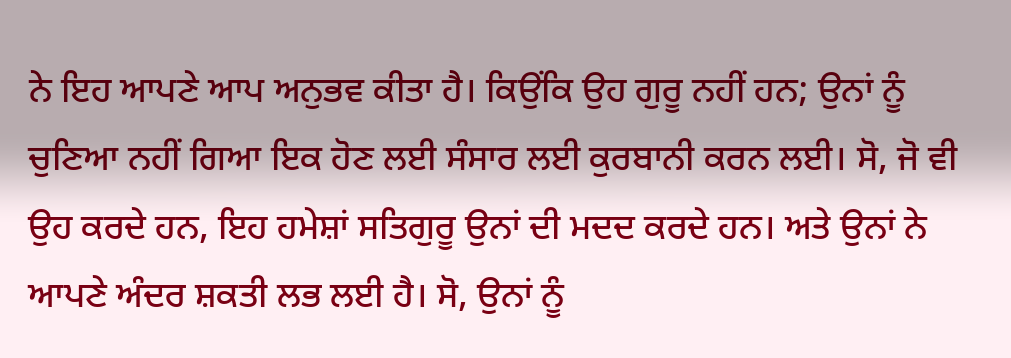ਨੇ ਇਹ ਆਪਣੇ ਆਪ ਅਨੁਭਵ ਕੀਤਾ ਹੈ। ਕਿਉਂਕਿ ਉਹ ਗੁਰੂ ਨਹੀਂ ਹਨ; ਉਨਾਂ ਨੂੰ ਚੁਣਿਆ ਨਹੀਂ ਗਿਆ ਇਕ ਹੋਣ ਲਈ ਸੰਸਾਰ ਲਈ ਕੁਰਬਾਨੀ ਕਰਨ ਲਈ। ਸੋ, ਜੋ ਵੀ ਉਹ ਕਰਦੇ ਹਨ, ਇਹ ਹਮੇਸ਼ਾਂ ਸਤਿਗੁਰੂ ਉਨਾਂ ਦੀ ਮਦਦ ਕਰਦੇ ਹਨ। ਅਤੇ ਉਨਾਂ ਨੇ ਆਪਣੇ ਅੰਦਰ ਸ਼ਕਤੀ ਲਭ ਲਈ ਹੈ। ਸੋ, ਉਨਾਂ ਨੂੰ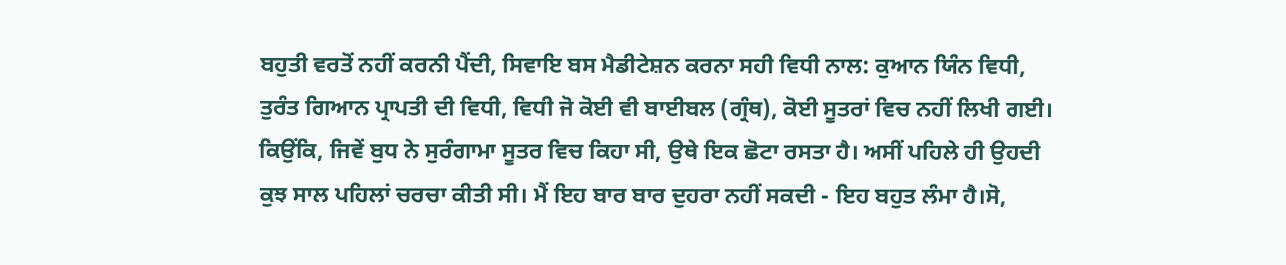ਬਹੁਤੀ ਵਰਤੋਂ ਨਹੀਂ ਕਰਨੀ ਪੈਂਦੀ, ਸਿਵਾਇ ਬਸ ਮੈਡੀਟੇਸ਼ਨ ਕਰਨਾ ਸਹੀ ਵਿਧੀ ਨਾਲ: ਕੁਆਨ ਯਿੰਨ ਵਿਧੀ, ਤੁਰੰਤ ਗਿਆਨ ਪ੍ਰਾਪਤੀ ਦੀ ਵਿਧੀ, ਵਿਧੀ ਜੋ ਕੋਈ ਵੀ ਬਾਈਬਲ (ਗ੍ਰੰਥ), ਕੋਈ ਸੂਤਰਾਂ ਵਿਚ ਨਹੀਂ ਲਿਖੀ ਗਈ। ਕਿਉਂਕਿ, ਜਿਵੇਂ ਬੁਧ ਨੇ ਸੁਰੰਗਾਮਾ ਸੂਤਰ ਵਿਚ ਕਿਹਾ ਸੀ, ਉਥੇ ਇਕ ਛੋਟਾ ਰਸਤਾ ਹੈ। ਅਸੀਂ ਪਹਿਲੇ ਹੀ ਉਹਦੀ ਕੁਝ ਸਾਲ ਪਹਿਲਾਂ ਚਰਚਾ ਕੀਤੀ ਸੀ। ਮੈਂ ਇਹ ਬਾਰ ਬਾਰ ਦੁਹਰਾ ਨਹੀਂ ਸਕਦੀ - ਇਹ ਬਹੁਤ ਲੰਮਾ ਹੈ।ਸੋ,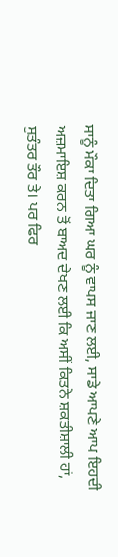ਸਾਨੂੰ ਮੌਕਾ ਦਿਤਾ ਗਿਆ ਘਰ ਨੂੰ ਵਾਪਸ ਜਾਣ ਲਈ, ਸਾਡੇ ਆਪਣੇ ਆਪ ਇਹਦੀ ਅਜ਼ਮਾਇਸ਼ ਕਰਨ ਤੋਂ ਬਾਅਦ ਦੇਖਣ ਲਈ ਕਿ ਅਸੀਂ ਕਿਤਨੇ ਸ਼ਕਤੀਸ਼ਾਲੀ ਹਾਂ, ਸੁਤੰਤਰ ਤੌਰ ਤੇ। ਪਰ ਫਿਰ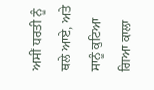ਅਸੀਂ ਧਰਤੀ ਨੂੰ ਥਲੇ ਆਏ, ਅਤੇ ਸਾਨੂੰ ਕੁਟਿਆ ਗਿਆ ਕਾਲਾ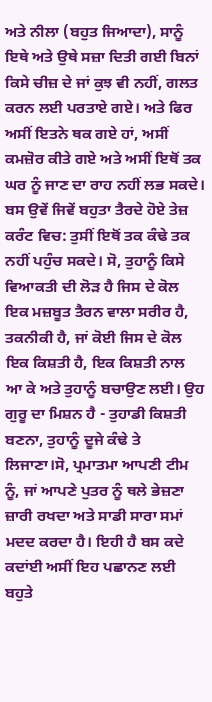ਅਤੇ ਨੀਲਾ (ਬਹੁਤ ਜਿਆਦਾ), ਸਾਨੂੰ ਇਥੇ ਅਤੇ ਉਥੇ ਸਜ਼ਾ ਦਿਤੀ ਗਈ ਬਿਨਾਂ ਕਿਸੇ ਚੀਜ਼ ਦੇ ਜਾਂ ਕੁਝ ਵੀ ਨਹੀਂ, ਗਲਤ ਕਰਨ ਲਈ ਪਰਤਾਏ ਗਏ। ਅਤੇ ਫਿਰ ਅਸੀਂ ਇਤਨੇ ਥਕ ਗਏ ਹਾਂ, ਅਸੀਂ ਕਮਜ਼ੋਰ ਕੀਤੇ ਗਏ ਅਤੇ ਅਸੀਂ ਇਥੋਂ ਤਕ ਘਰ ਨੂੰ ਜਾਣ ਦਾ ਰਾਹ ਨਹੀਂ ਲਭ ਸਕਦੇ। ਬਸ ਉਵੇਂ ਜਿਵੇਂ ਬਹੁਤਾ ਤੈਰਦੇ ਹੋਏ ਤੇਜ਼ ਕਰੰਟ ਵਿਚ: ਤੁਸੀਂ ਇਥੋਂ ਤਕ ਕੰਢੇ ਤਕ ਨਹੀਂ ਪਹੁੰਚ ਸਕਦੇ। ਸੋ, ਤੁਹਾਨੂੰ ਕਿਸੇ ਵਿਆਕਤੀ ਦੀ ਲੋੜ ਹੈ ਜਿਸ ਦੇ ਕੋਲ ਇਕ ਮਜ਼ਬੂਤ ਤੈਰਨ ਵਾਲਾ ਸਰੀਰ ਹੈ, ਤਕਨੀਕੀ ਹੈ, ਜਾਂ ਕੋਈ ਜਿਸ ਦੇ ਕੋਲ ਇਕ ਕਿਸ਼ਤੀ ਹੈ, ਇਕ ਕਿਸ਼ਤੀ ਨਾਲ ਆ ਕੇ ਅਤੇ ਤੁਹਾਨੂੰ ਬਚਾਉਣ ਲਈ। ਉਹ ਗੁਰੂ ਦਾ ਮਿਸ਼ਨ ਹੈ - ਤੁਹਾਡੀ ਕਿਸ਼ਤੀ ਬਣਨਾ, ਤੁਹਾਨੂੰ ਦੂਜੇ ਕੰਢੇ ਤੇ ਲਿਜਾਣਾ।ਸੋ, ਪ੍ਰਮਾਤਮਾ ਆਪਣੀ ਟੀਮ ਨੂੰ, ਜਾਂ ਆਪਣੇ ਪੁਤਰ ਨੂੰ ਥਲੇ ਭੇਜ਼ਣਾ ਜ਼ਾਰੀ ਰਖਦਾ ਅਤੇ ਸਾਡੀ ਸਾਰਾ ਸਮਾਂ ਮਦਦ ਕਰਦਾ ਹੈ। ਇਹੀ ਹੈ ਬਸ ਕਦੇ ਕਦਾਂਈ ਅਸੀਂ ਇਹ ਪਛਾਨਣ ਲਈ ਬਹੁਤੇ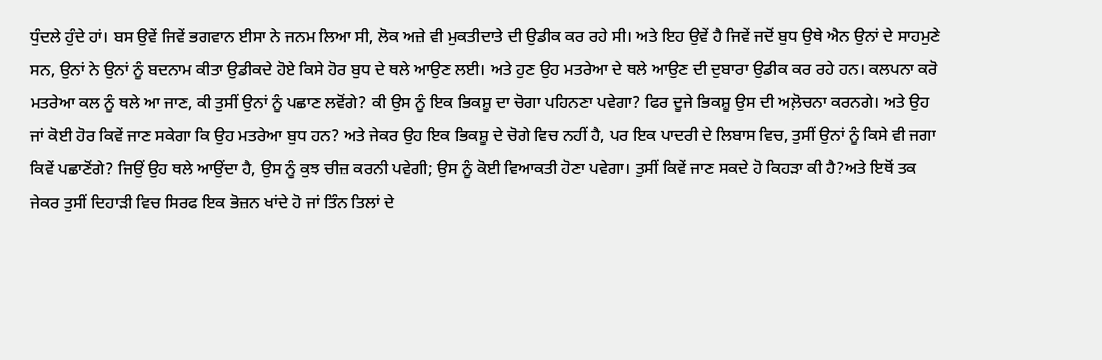ਧੁੰਦਲੇ ਹੁੰਦੇ ਹਾਂ। ਬਸ ਉਵੇਂ ਜਿਵੇਂ ਭਗਵਾਨ ਈਸਾ ਨੇ ਜਨਮ ਲਿਆ ਸੀ, ਲੋਕ ਅਜ਼ੇ ਵੀ ਮੁਕਤੀਦਾਤੇ ਦੀ ਉਡੀਕ ਕਰ ਰਹੇ ਸੀ। ਅਤੇ ਇਹ ਉਵੇਂ ਹੈ ਜਿਵੇਂ ਜਦੋਂ ਬੁਧ ਉਥੇ ਐਨ ਉਨਾਂ ਦੇ ਸਾਹਮੁਣੇ ਸਨ, ਉਨਾਂ ਨੇ ਉਨਾਂ ਨੂੰ ਬਦਨਾਮ ਕੀਤਾ ਉਡੀਕਦੇ ਹੋਏ ਕਿਸੇ ਹੋਰ ਬੁਧ ਦੇ ਥਲੇ ਆਉਣ ਲਈ। ਅਤੇ ਹੁਣ ਉਹ ਮਤਰੇਆ ਦੇ ਥਲੇ ਆਉਣ ਦੀ ਦੁਬਾਰਾ ਉਡੀਕ ਕਰ ਰਹੇ ਹਨ। ਕਲਪਨਾ ਕਰੋ ਮਤਰੇਆ ਕਲ ਨੂੰ ਥਲੇ ਆ ਜਾਣ, ਕੀ ਤੁਸੀਂ ਉਨਾਂ ਨੂੰ ਪਛਾਣ ਲਵੋਂਗੇ? ਕੀ ਉਸ ਨੂੰ ਇਕ ਭਿਕਸ਼ੂ ਦਾ ਚੋਗਾ ਪਹਿਨਣਾ ਪਵੇਗਾ? ਫਿਰ ਦੂਜੇ ਭਿਕਸ਼ੂ ਉਸ ਦੀ ਅਲ਼ੋਚਨਾ ਕਰਨਗੇ। ਅਤੇ ਉਹ ਜਾਂ ਕੋਈ ਹੋਰ ਕਿਵੇਂ ਜਾਣ ਸਕੇਗਾ ਕਿ ਉਹ ਮਤਰੇਆ ਬੁਧ ਹਨ? ਅਤੇ ਜੇਕਰ ਉਹ ਇਕ ਭਿਕਸ਼ੂ ਦੇ ਚੋਗੇ ਵਿਚ ਨਹੀਂ ਹੈ, ਪਰ ਇਕ ਪਾਦਰੀ ਦੇ ਲਿਬਾਸ ਵਿਚ, ਤੁਸੀਂ ਉਨਾਂ ਨੂੰ ਕਿਸੇ ਵੀ ਜਗਾ ਕਿਵੇਂ ਪਛਾਣੋਂਗੇ? ਜਿਉਂ ਉਹ ਥਲੇ ਆਉਂਦਾ ਹੈ, ਉਸ ਨੂੰ ਕੁਝ ਚੀਜ਼ ਕਰਨੀ ਪਵੇਗੀ; ਉਸ ਨੂੰ ਕੋਈ ਵਿਆਕਤੀ ਹੋਣਾ ਪਵੇਗਾ। ਤੁਸੀਂ ਕਿਵੇਂ ਜਾਣ ਸਕਦੇ ਹੋ ਕਿਹੜਾ ਕੀ ਹੈ?ਅਤੇ ਇਥੋਂ ਤਕ ਜੇਕਰ ਤੁਸੀਂ ਦਿਹਾੜੀ ਵਿਚ ਸਿਰਫ ਇਕ ਭੋਜ਼ਨ ਖਾਂਦੇ ਹੋ ਜਾਂ ਤਿੰਨ ਤਿਲਾਂ ਦੇ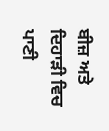ਬੀਜ਼ ਅਤੇ ਦਿਹਾੜੀ ਵਿਚ ਪਾਣੀ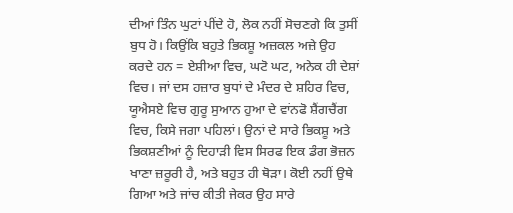ਦੀਆਂ ਤਿੰਨ ਘੁਟਾਂ ਪੀਂਦੇ ਹੋ, ਲੋਕ ਨਹੀਂ ਸੋਚਣਗੇ ਕਿ ਤੁਸੀਂ ਬੁਧ ਹੋ। ਕਿਉਂਕਿ ਬਹੁਤੇ ਭਿਕਸ਼ੂ ਅਜ਼ਕਲ ਅਜ਼ੇ ਉਹ ਕਰਦੇ ਹਨ = ਏਸ਼ੀਆ ਵਿਚ, ਘਟੋ ਘਟ, ਅਨੇਕ ਹੀ ਦੇਸ਼ਾਂ ਵਿਚ। ਜਾਂ ਦਸ ਹਜ਼ਾਰ ਬੁਧਾਂ ਦੇ ਮੰਦਰ ਦੇ ਸ਼ਹਿਰ ਵਿਚ, ਯੂਐਸਏ ਵਿਚ ਗੁਰੂ ਸੁਆਨ ਹੁਆ ਦੇ ਵਾਂਨਫੋ ਸ਼ੈਂਗਚੈਂਗ ਵਿਚ, ਕਿਸੇ ਜਗਾ ਪਹਿਲਾਂ। ਉਨਾਂ ਦੇ ਸਾਰੇ ਭਿਕਸ਼ੂ ਅਤੇ ਭਿਕਸ਼ਣੀਆਂ ਨੂੰ ਦਿਹਾੜੀ ਵਿਸ ਸਿਰਫ ਇਕ ਡੰਗ ਭੋਜ਼ਨ ਖਾਣਾ ਜ਼ਰੂਰੀ ਹੈ, ਅਤੇ ਬਹੁਤ ਹੀ ਥੋੜਾ। ਕੋਈ ਨਹੀਂ ਉਥੇ ਗਿਆ ਅਤੇ ਜਾਂਚ ਕੀਤੀ ਜੇਕਰ ਉਹ ਸਾਰੇ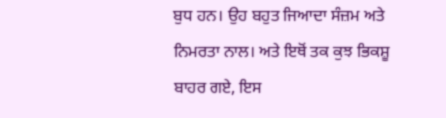ਬੁਧ ਹਨ। ਉਹ ਬਹੁਤ ਜਿਆਦਾ ਸੰਜ਼ਮ ਅਤੇ ਨਿਮਰਤਾ ਨਾਲ। ਅਤੇ ਇਥੋਂ ਤਕ ਕੁਝ ਭਿਕਸ਼ੂ ਬਾਹਰ ਗਏ, ਇਸ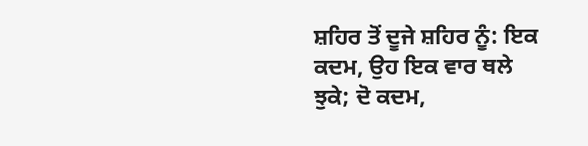ਸ਼ਹਿਰ ਤੋਂ ਦੂਜੇ ਸ਼ਹਿਰ ਨੂੰ: ਇਕ ਕਦਮ, ਉਹ ਇਕ ਵਾਰ ਥਲੇ ਝੁਕੇ; ਦੋ ਕਦਮ,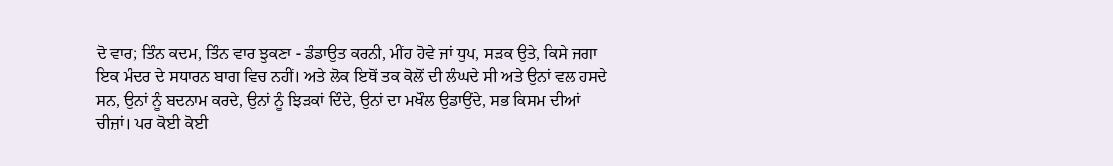ਦੋ ਵਾਰ; ਤਿੰਨ ਕਦਮ, ਤਿੰਨ ਵਾਰ ਝੁਕਣਾ - ਡੰਡਾਉਤ ਕਰਨੀ, ਮੀਂਹ ਹੋਵੇ ਜਾਂ ਧੁਪ, ਸੜਕ ਉਤੇ, ਕਿਸੇ ਜਗਾ ਇਕ ਮੰਦਰ ਦੇ ਸਧਾਰਨ ਬਾਗ ਵਿਚ ਨਹੀਂ। ਅਤੇ ਲੋਕ ਇਥੋਂ ਤਕ ਕੋਲੋਂ ਦੀ ਲੰਘਦੇ ਸੀ ਅਤੇ ਉਨਾਂ ਵਲ ਹਸਦੇ ਸਨ, ਉਨਾਂ ਨੂੰ ਬਦਨਾਮ ਕਰਦੇ, ਉਨਾਂ ਨੂੰ ਝਿੜਕਾਂ ਦਿੰਦੇ, ਉਨਾਂ ਦਾ ਮਖੌਲ ਉਡਾਉਂਦੇ, ਸਭ ਕਿਸਮ ਦੀਆਂ ਚੀਜ਼ਾਂ। ਪਰ ਕੋਈ ਕੋਈ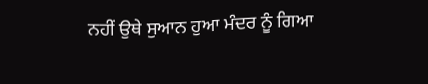ਨਹੀਂ ਉਥੇ ਸੁਆਨ ਹੁਆ ਮੰਦਰ ਨੂੰ ਗਿਆ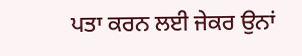ਪਤਾ ਕਰਨ ਲਈ ਜੇਕਰ ਉਨਾਂ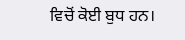ਵਿਚੋਂ ਕੋਈ ਬੁਧ ਹਨ।